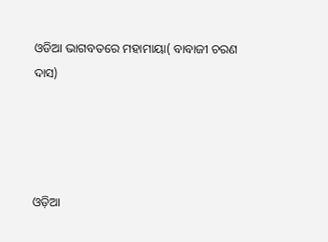ଓଡିଆ ଭାଗବତରେ ମହାମାୟା( ବାବାଜୀ ଚରଣ ଦାସ)




ଓଡ଼ିଆ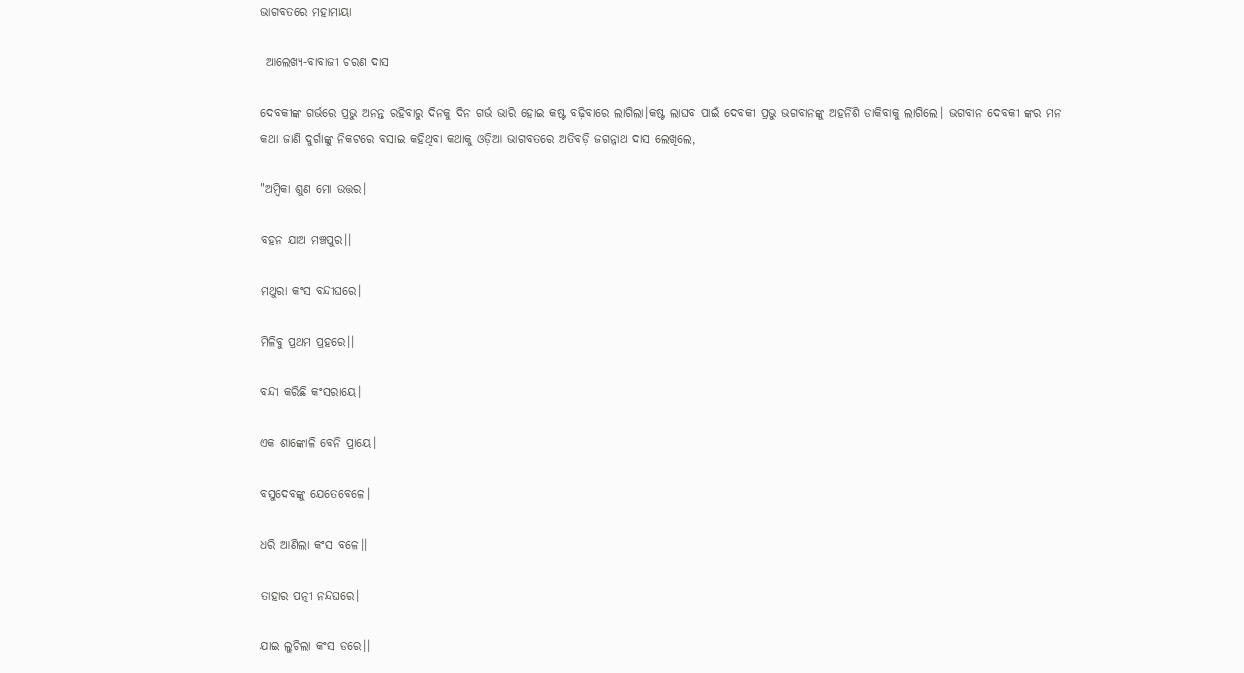ଭାଗବତରେ ମହାମାୟା

 ଆଲେଖ୍ୟ-ବାବାଜୀ ଚରଣ ଦାସ

ଦେବକୀଙ୍କ ଗର୍ଭରେ ପ୍ରଭୁ ଅନନ୍ତ ରହିବାରୁ ଦିନକୁ ଦିନ ଗର୍ଭ ଭାରି ହୋଇ କଷ୍ଟ ବଢ଼ିବାରେ ଲାଗିଲା।କଷ୍ଟ ଲାଘବ ପାଇଁ ଦେବକୀ ପ୍ରଭୁ ଭଗବାନଙ୍କୁ ଅହର୍ନିଶି ଡାକିବାକୁ ଲାଗିଲେ। ଭଗବାନ ଦେବକୀ ଙ୍କର ମନ କଥା ଜାଣି ଦୁର୍ଗାଙ୍କୁ ନିକଟରେ ବସାଇ କହିଥିବା କଥାକୁ ଓଡ଼ିଆ ଭାଗବତରେ ଅତିବଡ଼ି ଜଗନ୍ନାଥ ଦାସ ଲେଖିଲେ,

"ଅମ୍ବିକା ଶୁଣ ମୋ ଉତ୍ତର।

ବହନ ଯାଅ ମଞ୍ଚପୁର।।

ମଥୁରା କଂସ ବନ୍ଦୀଘରେ।

ମିଳିବୁ ପ୍ରଥମ ପ୍ରହରେ।।

ବନ୍ଦୀ କରିଛି କଂସରାୟେ।

ଏକ ଶାଙ୍କୋଳି ବେନି ପ୍ରାୟେ।

ବସୁଦେବଙ୍କୁ ଯେତେବେଳେ।

ଧରି ଆଣିଲା କଂସ ବଳେ।।

ତାହାର ପତ୍ନୀ ନନ୍ଦଘରେ।

ଯାଇ ଲୁଚିଲା କଂସ ଡରେ।।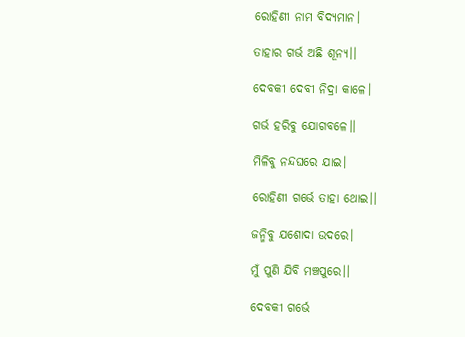ରୋହିଣୀ ନାମ ବିଦ୍ୟମାନ।

ତାହାର ଗର୍ଭ ଅଛି ଶୂନ୍ୟ।।

ଦେବକୀ ଦେବୀ ନିଦ୍ରା କାଳେ।

ଗର୍ଭ ହରିବୁ ଯୋଗବଳେ।।

ମିଳିବୁ ନନ୍ଦଘରେ ଯାଇ।

ରୋହିଣୀ ଗର୍ଭେ ତାହା ଥୋଇ।।

ଜନ୍ମିବୁ ଯଶୋଦା ଉଦରେ।

ମୁଁ ପୁଣି ଯିବି ମଞ୍ଚପୁରେ।।

ଦେବକୀ ଗର୍ଭେ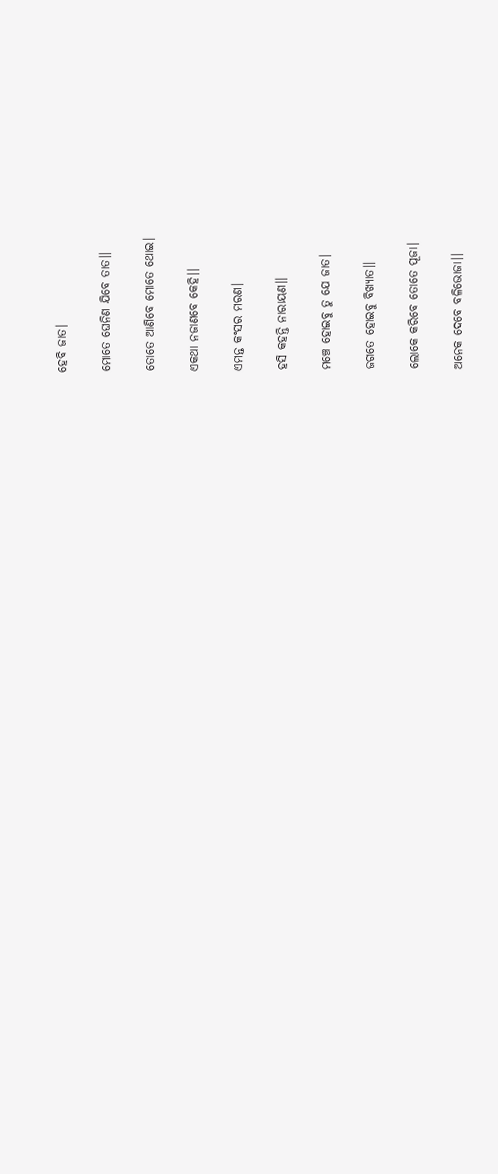ହେବି ଜାତ।

ମୋତେ ଘେନିଣ ଯିବେ ତାତ।।

ତୋତେ ଆଣିବେ ମୋତେ ଥୋଇ।

ଏକଥା ନଜାଣବେ କେହି।।

ଏମନ୍ତ କଂସର ମରଣ।

ହସି କହନ୍ତି ନାରାୟଣ।।

ମଞ୍ଚେ ହୋଇବୁ ତୁ ଯେ ଜାତ।

ଜଗତେ ହୋଇବୁ ବିଖ୍ୟାତ।।

ଲୋକେ କରିବେ ତୋତେ ପୂଜା।

ଅନେକ ଦେବେ ବଳିଭୋଜା।।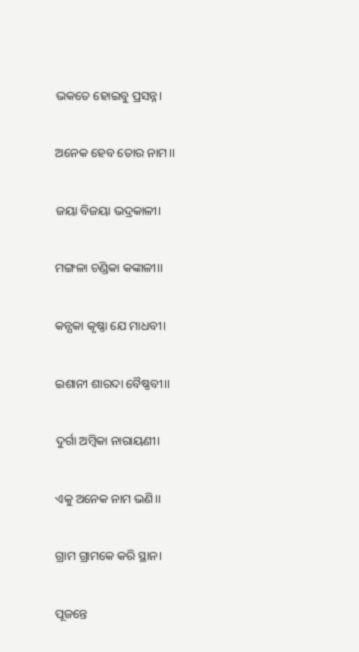ଭକତେ ହୋଇବୁ ପ୍ରସନ୍ନ।

ଅନେକ ହେବ ତୋର ନାମ।।

ଜୟା ବିଜୟା ଭଦ୍ରକାଳୀ।

ମଙ୍ଗଳା ଚଣ୍ଡିକା କଙ୍କାଳୀ।।

କନ୍ଯକା କୃଷ୍ଣା ଯେ ମାଧବୀ।

ଇଶାନୀ ଶାରଦା ବୈଷ୍ଣବୀ।।

ଦୁର୍ଗା ଅମ୍ବିକା ନାରାୟଣୀ।

ଏକୁ ଅନେକ ନାମ ଭଣି।।

ଗ୍ରାମ ଗ୍ରାମକେ କରି ସ୍ଥାନ।

ପୂଜନ୍ତେ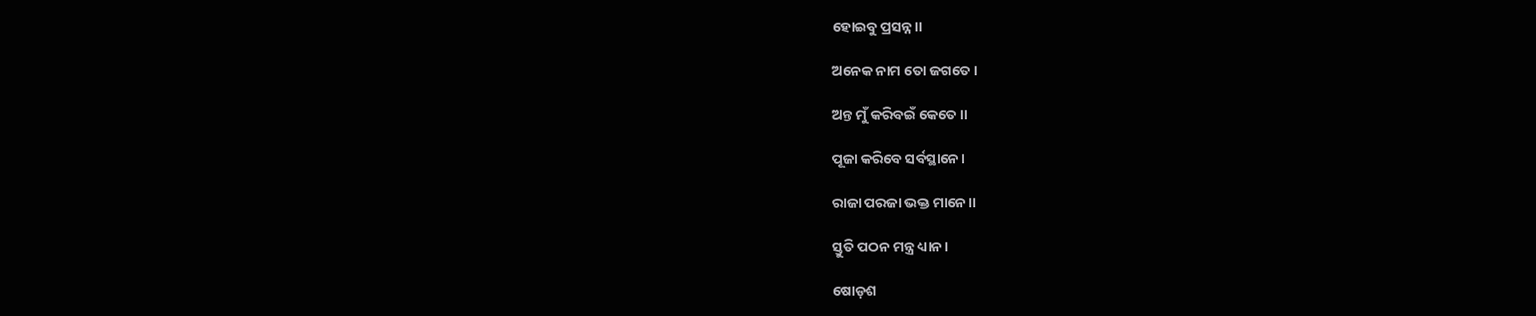ହୋଇବୁ ପ୍ରସନ୍ନ।।

ଅନେକ ନାମ ତୋ ଜଗତେ।

ଅନ୍ତ ମୁଁ କରିବଇଁ କେତେ।।

ପୂଜା କରିବେ ସର୍ବସ୍ଥାନେ।

ରାଜା ପରଜା ଭକ୍ତ ମାନେ।।

ସ୍ତୁତି ପଠନ ମନ୍ତ୍ର ଧ୍ୟାନ।

ଷୋଡ଼ଶ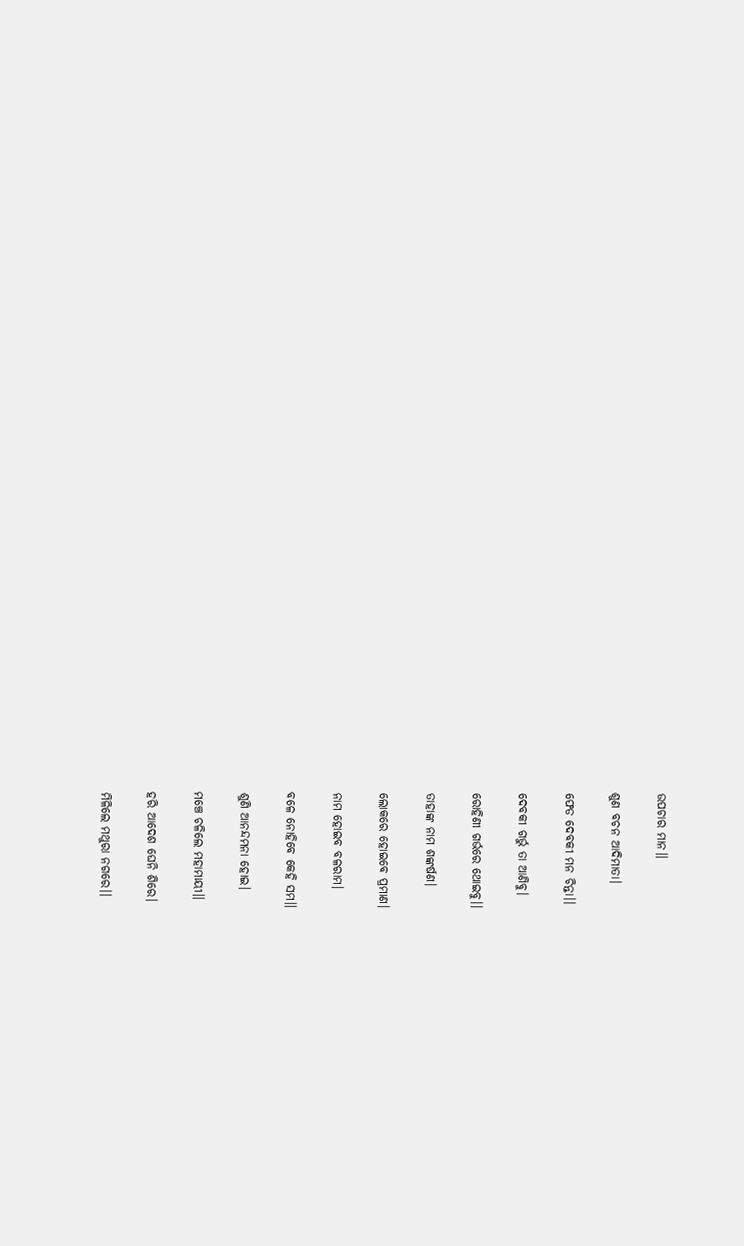ଉପଚାର ମାନ।।

ଶୁଣ ବଚନ ଆଦିମାତା।

ଫେଡ ଦେବକୀ ମନ ଚିନ୍ତା।।

ଦେବକୀ ଗର୍ଭୁ ତା ଆଣିବୁ।

ରୋହିଣୀ ଗର୍ଭରେ ଥୋଇବୁ।।

ତାହାଙ୍କ ନାମ ଶଙ୍କର୍ଷଣ।

ଲୋକରେ ହୋଇବେ ପ୍ରମାଣ।

ନାମ ହୋଇବ ବଳରାମ।

ବଳେ ନୋହିବେ କେହି ସମ।।

ଶୁଣି ଆନନ୍ଦମନା ହୋଇ।

ମଞ୍ଚେ ଚଳିଲେ ମହାମାୟୀ।।

ହରି ଆଦେଶ ଘେନି ଶିରେ।

ମିଳିଲେ ମଥୁରା ନଗରେ।।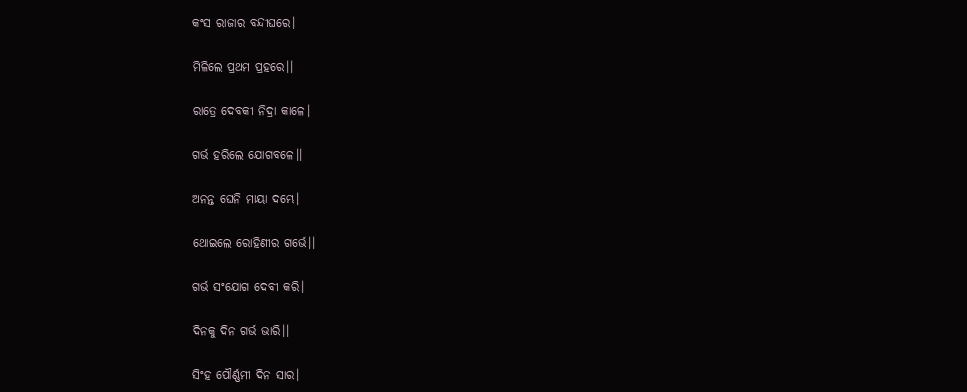କଂସ ରାଜାର ବନ୍ଦୀଘରେ।

ମିଳିଲେ ପ୍ରଥମ ପ୍ରହରେ।।

ରାତ୍ରେ ଦେବକୀ ନିଦ୍ରା କାଳେ।

ଗର୍ଭ ହରିଲେ ଯୋଗବଳେ।।

ଅନନ୍ତ ଘେନି ମାୟା ଦମ୍ଭେ।

ଥୋଇଲେ ରୋହିଣୀର ଗର୍ଭେ।।

ଗର୍ଭ ସଂଯୋଗ ଦେବୀ କରି।

ଦିନକୁ ଦିନ ଗର୍ଭ ଭାରି।।

ସିଂହ ପୌର୍ଣ୍ଣମୀ ଦିନ ସାର।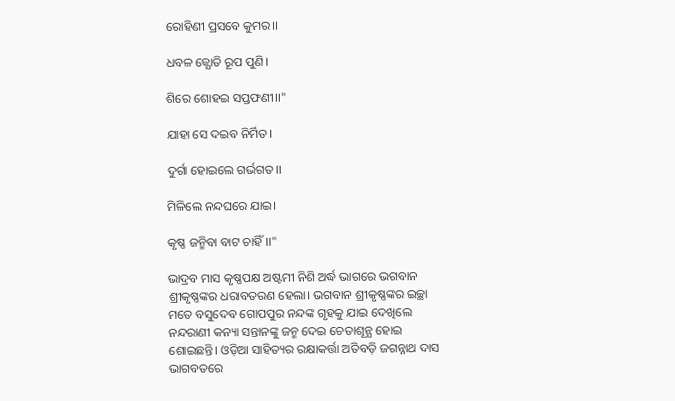ରୋହିଣୀ ପ୍ରସବେ କୁମର।।

ଧବଳ ଜ୍ଯୋତି ରୂପ ପୁଣି।

ଶିରେ ଶୋହଇ ସପ୍ତଫଣୀ।।"

ଯାହା ସେ ଦଇବ ନିର୍ମିତ।

ଦୁର୍ଗା ହୋଇଲେ ଗର୍ଭଗତ।।

ମିଳିଲେ ନନ୍ଦଘରେ ଯାଇ।

କୃଷ୍ଣ ଜନ୍ମିବା ବାଟ ଚାହିଁ।।"

ଭାଦ୍ରବ ମାସ କୃଷ୍ଣପକ୍ଷ ଅଷ୍ଟମୀ ନିଶି ଅର୍ଦ୍ଧ ଭାଗରେ ଭଗବାନ ଶ୍ରୀକୃଷ୍ଣଙ୍କର ଧରାବତରଣ ହେଲା। ଭଗବାନ ଶ୍ରୀକୃଷ୍ଣଙ୍କର ଇଚ୍ଛା ମତେ ବସୁଦେବ ଗୋପପୁର ନନ୍ଦଙ୍କ ଗୃହକୁ ଯାଇ ଦେଖିଲେ ନନ୍ଦରାଣୀ କନ୍ୟା ସନ୍ତାନଙ୍କୁ ଜନ୍ମ ଦେଇ ଚେତାଶୂନ୍ଯ ହୋଇ ଶୋଇଛନ୍ତି। ଓଡ଼ିଆ ସାହିତ୍ୟର ରକ୍ଷାକର୍ତ୍ତା ଅତିବଡ଼ି ଜଗନ୍ନାଥ ଦାସ ଭାଗବତରେ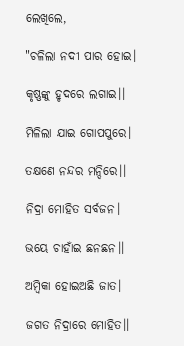ଲେଖିଲେ,

"ଚଳିଲା ନଦୀ ପାର ହୋଇ।

କୃଷ୍ଣଙ୍କୁ ହୃଦରେ ଲଗାଇ।।

ମିଳିଲା ଯାଇ ଗୋପପୁରେ।

ତକ୍ଷଣେ ନନ୍ଦର ମନ୍ଦିରେ।।

ନିଦ୍ରା ମୋହିତ ସର୍ବଜନ।

ଭୟେ ଚାହାଁଇ ଛନଛନ।।

ଅମ୍ବିକା ହୋଇଅଛି ଜାତ।

ଜଗତ ନିଦ୍ରାରେ ମୋହିତ।।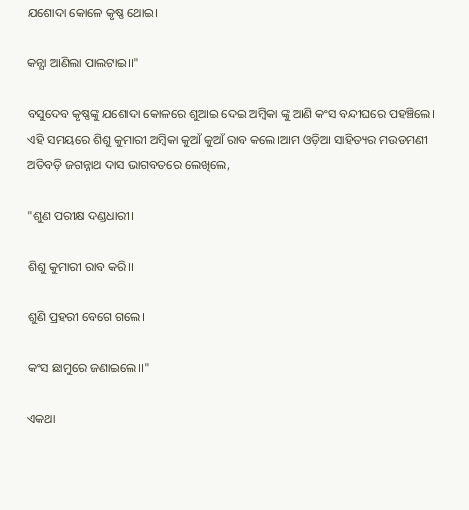ଯଶୋଦା କୋଳେ କୃଷ୍ଣ ଥୋଇ।

କନ୍ଯା ଆଣିଲା ପାଲଟାଇ।।"

ବସୁଦେବ କୃଷ୍ଣଙ୍କୁ ଯଶୋଦା କୋଳରେ ଶୁଆଇ ଦେଇ ଅମ୍ବିକା ଙ୍କୁ ଆଣି କଂସ ବନ୍ଦୀଘରେ ପହଞ୍ଚିଲେ। ଏହି ସମୟରେ ଶିଶୁ କୁମାରୀ ଅମ୍ବିକା କୁଆଁ କୁଆଁ ରାବ କଲେ।ଆମ ଓଡ଼ିଆ ସାହିତ୍ୟର ମଉଡମଣୀ ଅତିବଡ଼ି ଜଗନ୍ନାଥ ଦାସ ଭାଗବତରେ ଲେଖିଲେ,

"ଶୁଣ ପରୀକ୍ଷ ଦଣ୍ଡଧାରୀ।

ଶିଶୁ କୁମାରୀ ରାବ କରି।।

ଶୁଣି ପ୍ରହରୀ ବେଗେ ଗଲେ।

କଂସ ଛାମୁରେ ଜଣାଇଲେ।।"

ଏକଥା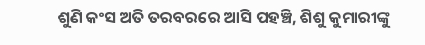ଶୁଣି କଂସ ଅତି ତରବରରେ ଆସି ପହଞ୍ଚି, ଶିଶୁ କୁମାରୀଙ୍କୁ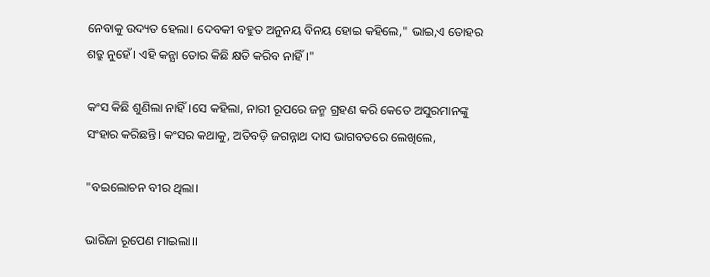ନେବାକୁ ଉଦ୍ୟତ ହେଲା। ଦେବକୀ ବହୁତ ଅନୁନୟ ବିନୟ ହୋଇ କହିଲେ," ଭାଇ,ଏ ତୋହର ଶତ୍ରୁ ନୁହେଁ। ଏହି କନ୍ଯା ତୋର କିଛି କ୍ଷତି କରିବ ନାହିଁ।"

କଂସ କିଛି ଶୁଣିଲା ନାହିଁ।ସେ କହିଲା, ନାରୀ ରୂପରେ ଜନ୍ମ ଗ୍ରହଣ କରି କେତେ ଅସୁରମାନଙ୍କୁ ସଂହାର କରିଛନ୍ତି। କଂସର କଥାକୁ, ଅତିବଡ଼ି ଜଗନ୍ନାଥ ଦାସ ଭାଗବତରେ ଲେଖିଲେ,

"ବଇଲୋଚନ ବୀର ଥିଲା।

ଭାରିଜା ରୂପେଣ ମାଇଲା।।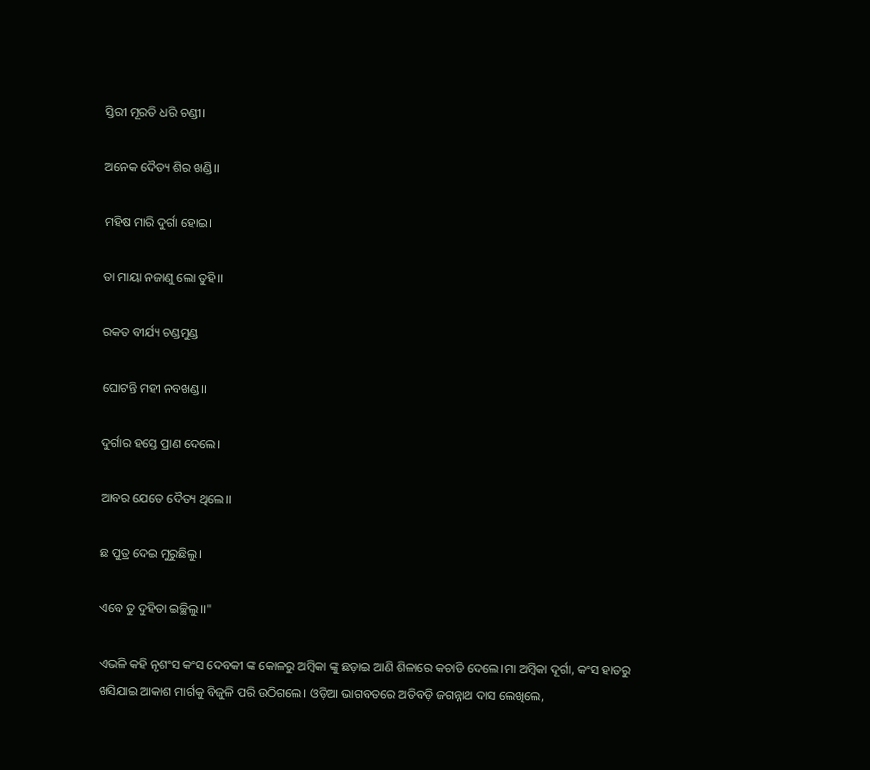ସ୍ତିରୀ ମୂରତି ଧରି ଚଣ୍ଡୀ।

ଅନେକ ଦୈତ୍ୟ ଶିର ଖଣ୍ଡି।।

ମହିଷ ମାରି ଦୁର୍ଗା ହୋଇ।

ତା ମାୟା ନଜାଣୁ ଲୋ ତୁହି।।

ରକତ ବୀର୍ଯ୍ୟ ଚଣ୍ଡମୁଣ୍ଡ

ଘୋଟନ୍ତି ମହୀ ନବଖଣ୍ଡ।।

ଦୁର୍ଗାର ହସ୍ତେ ପ୍ରାଣ ଦେଲେ।

ଆବର ଯେତେ ଦୈତ୍ୟ ଥିଲେ।।

ଛ ପୁତ୍ର ଦେଇ ମୁରୁଛିଲୁ।

ଏବେ ତୁ ଦୁହିତା ଇଚ୍ଛିଲୁ।।"

ଏଭଳି କହି ନୃଶଂସ କଂସ ଦେବକୀ ଙ୍କ କୋଳରୁ ଅମ୍ବିକା ଙ୍କୁ ଛଡ଼ାଇ ଆଣି ଶିଳାରେ କଚାଡି ଦେଲେ।ମା ଅମ୍ବିକା ଦୂର୍ଗା, କଂସ ହାତରୁ ଖସିଯାଇ ଆକାଶ ମାର୍ଗକୁ ବିଜୁଳି ପରି ଉଠିଗଲେ। ଓଡ଼ିଆ ଭାଗବତରେ ଅତିବଡ଼ି ଜଗନ୍ନାଥ ଦାସ ଲେଖିଲେ,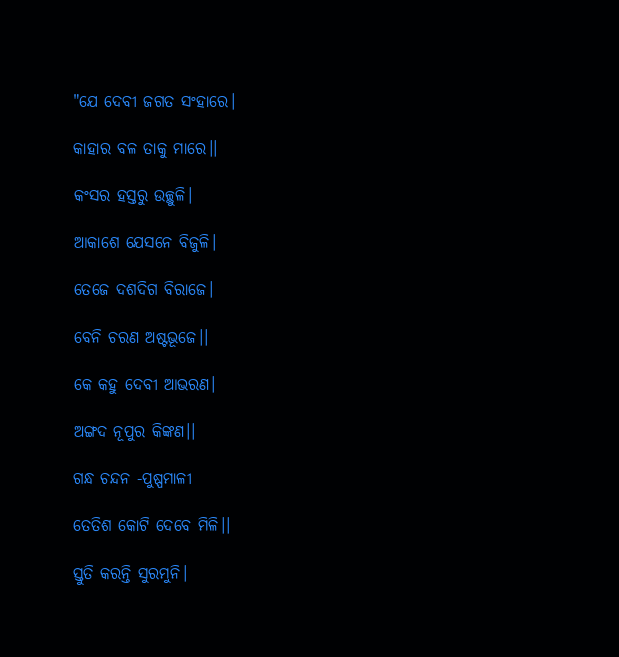"ଯେ ଦେବୀ ଜଗତ ସଂହାରେ।

କାହାର ବଳ ତାକୁ ମାରେ।।

କଂସର ହସ୍ତରୁ ଉଚ୍ଛୁଳି।

ଆକାଶେ ଯେସନେ ବିଜୁଳି।

ତେଜେ ଦଶଦିଗ ବିରାଜେ।

ବେନି ଚରଣ ଅଷ୍ଟଭୂଜେ।।

କେ କହୁ ଦେବୀ ଆଭରଣ।

ଅଙ୍ଗଦ ନୂପୁର କିଙ୍କଣ।।

ଗନ୍ଧ ଚନ୍ଦନ -ପୁଷ୍ପମାଳୀ

ତେତିଶ କୋଟି ଦେବେ ମିଳି।।

ସ୍ତୁତି କରନ୍ତି ସୁରମୁନି।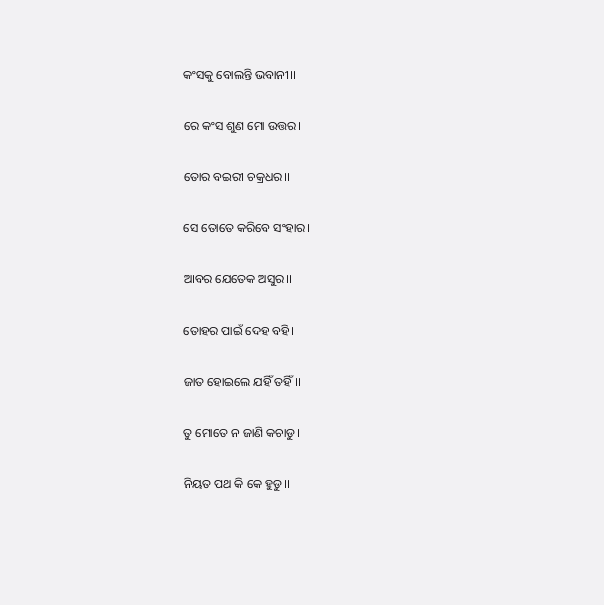କଂସକୁ ବୋଲନ୍ତି ଭବାନୀ।।

ରେ କଂସ ଶୁଣ ମୋ ଉତ୍ତର।

ତୋର ବଇରୀ ଚକ୍ରଧର।।

ସେ ତୋତେ କରିବେ ସଂହାର।

ଆବର ଯେତେକ ଅସୁର।।

ତୋହର ପାଇଁ ଦେହ ବହି।

ଜାତ ହୋଇଲେ ଯହିଁ ତହିଁ।।

ତୁ ମୋତେ ନ ଜାଣି କଚାଡୁ।

ନିୟତ ପଥ କି କେ ହୁଡୁ।।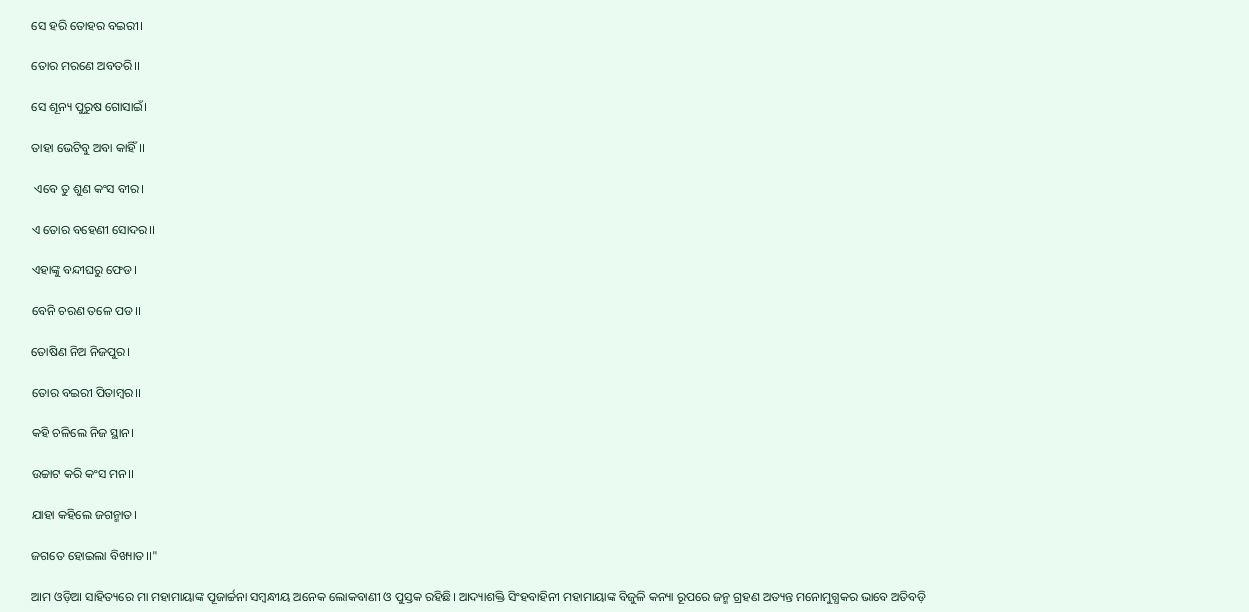ସେ ହରି ତୋହର ବଇରୀ।

ତୋର ମରଣେ ଅବତରି।।

ସେ ଶୂନ୍ୟ ପୁରୁଷ ଗୋସାଇଁ।

ତାହା ଭେଟିବୁ ଅବା କାହିଁ।।

 ଏବେ ତୁ ଶୁଣ କଂସ ବୀର।

ଏ ତୋର ବହେଣୀ ସୋଦର।।

ଏହାଙ୍କୁ ବନ୍ଦୀଘରୁ ଫେଡ।

ବେନି ଚରଣ ତଳେ ପଡ।।

ତୋଷିଣ ନିଅ ନିଜପୁର।

ତୋର ବଇରୀ ପିତାମ୍ବର।।

କହି ଚଳିଲେ ନିଜ ସ୍ଥାନ।

ଉଚ୍ଚାଟ କରି କଂସ ମନ।।

ଯାହା କହିଲେ ଜଗନ୍ମାତ।

ଜଗତେ ହୋଇଲା ବିଖ୍ୟାତ।।"

ଆମ ଓଡ଼ିଆ ସାହିତ୍ୟରେ ମା ମହାମାୟାଙ୍କ ପୂଜାର୍ଚ୍ଚନା ସମ୍ବନ୍ଧୀୟ ଅନେକ ଲୋକବାଣୀ ଓ ପୁସ୍ତକ ରହିଛି। ଆଦ୍ୟାଶକ୍ତି ସିଂହବାହିନୀ ମହାମାୟାଙ୍କ ବିଜୁଳି କନ୍ୟା ରୂପରେ ଜନ୍ମ ଗ୍ରହଣ ଅତ୍ୟନ୍ତ ମନୋମୁଗ୍ଧକର ଭାବେ ଅତିବଡ଼ି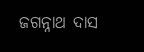ଜଗନ୍ନାଥ ଦାସ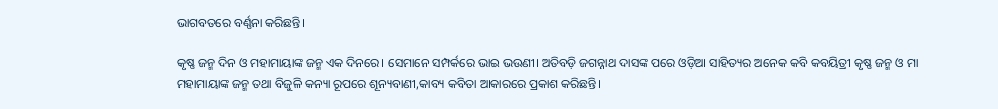ଭାଗବତରେ ବର୍ଣ୍ଣନା କରିଛନ୍ତି।

କୃଷ୍ଣ ଜନ୍ମ ଦିନ ଓ ମହାମାୟାଙ୍କ ଜନ୍ମ ଏକ ଦିନରେ। ସେମାନେ ସମ୍ପର୍କରେ ଭାଇ ଭଉଣୀ। ଅତିବଡ଼ି ଜଗନ୍ନାଥ ଦାସଙ୍କ ପରେ ଓଡ଼ିଆ ସାହିତ୍ୟର ଅନେକ କବି କବୟିତ୍ରୀ କୃଷ୍ଣ ଜନ୍ମ ଓ ମା ମହାମାୟାଙ୍କ ଜନ୍ମ ତଥା ବିଜୁଳି କନ୍ୟା ରୂପରେ ଶୂନ୍ୟବାଣୀ,କାବ୍ୟ କବିତା ଆକାରରେ ପ୍ରକାଶ କରିଛନ୍ତି।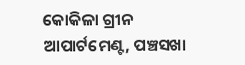କୋକିଳା ଗ୍ରୀନ ଆପାର୍ଟମେଣ୍ଟ, ପଞ୍ଚସଖା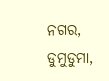ନଗର, ଡୁମୁଡୁମା,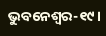ଭୁବନେଶ୍ବର-୧୯।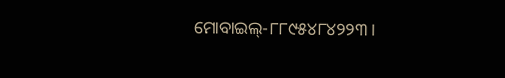ମୋବାଇଲ୍-୮୮୯୫୪୮୪୨୨୩।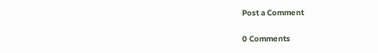Post a Comment

0 Comments